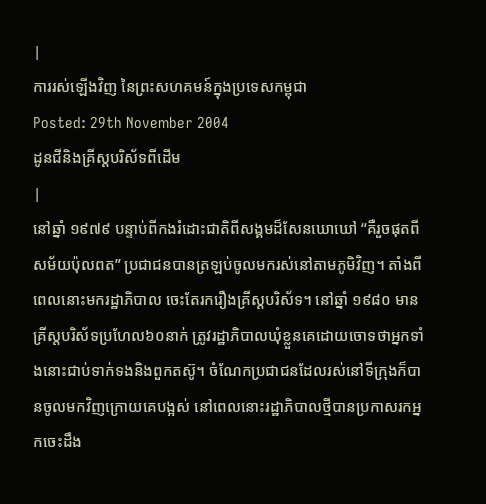|
ការរស់ឡើងវិញ នៃព្រះសហគមន៍ក្នុងប្រទេសកម្ពុជា
Posted: 29th November 2004
ដូនជីនិងគ្រីស្តបរិស័ទពីដើម
|
នៅឆ្នាំ ១៩៧៩ បន្ទាប់ពីកងរំដោះជាតិពីសង្គមដ៏សែនឃោឃៅ “គឺរួចផុតពីសម័យប៉ុលពត” ប្រជាជនបានត្រឡប់ចូលមករស់នៅតាមភូមិវិញ។ តាំងពីពេលនោះមករដ្ឋាភិបាល ចេះតែរករឿងគ្រីស្តបរិស័ទ។ នៅឆ្នាំ ១៩៨០ មានគ្រីស្តបរិស័ទប្រហែល៦០នាក់ ត្រូវរដ្ឋាភិបាលឃុំខ្លួនគេដោយចោទថាអ្នកទាំងនោះជាប់ទាក់ទងនិងពួកតស៊ូ។ ចំណែកប្រជាជនដែលរស់នៅទីក្រុងក៏បានចូលមកវិញក្រោយគេបង្អស់ នៅពេលនោះរដ្ឋាភិបាលថ្មីបានប្រកាសរកអ្នកចេះដឹង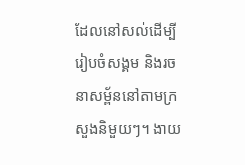ដែលនៅសល់ដើម្បីរៀបចំសង្គម និងរចនាសម្ព័ននៅតាមក្រសួងនិមួយៗ។ ងាយ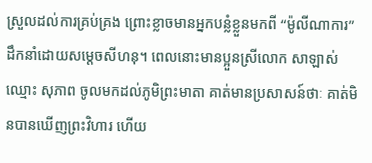ស្រួលដល់ការគ្រប់គ្រង ព្រោះខ្លាចមានអ្នកបន្លំខ្លួនមកពី “ម៉ូលីណាការ” ដឹកនាំដោយសម្តេចសីហនុ។ ពេលនោះមានប្អួនស្រីលោក សាឡាស់ ឈ្មោះ សុភាព ចូលមកដល់ភូមិព្រះមាតា គាត់មានប្រសាសន៍ថាៈ គាត់មិនបានឃើញព្រះវិហារ ហើយ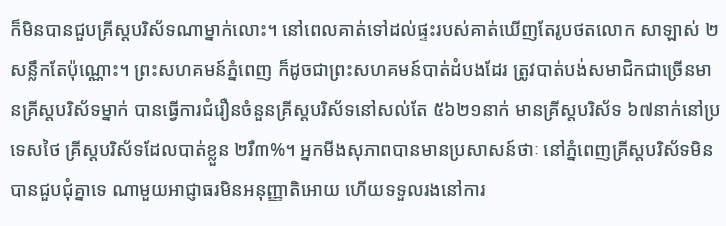ក៏មិនបានជួបគ្រីស្តបរិស័ទណាម្នាក់លោះ។ នៅពេលគាត់ទៅដល់ផ្ទះរបស់គាត់ឃើញតែរូបថតលោក សាឡាស់ ២សន្លឹកតែប៉ុណ្ណោះ។ ព្រះសហគមន៍ភ្នំពេញ ក៏ដូចជាព្រះសហគមន៍បាត់ដំបងដែរ ត្រូវបាត់បង់សមាជិកជាច្រើនមានគ្រីស្តបរិស័ទម្នាក់ បានធ្វើការជំរឿនចំនួនគ្រីស្តបរិស័ទនៅសល់តែ ៥៦២១នាក់ មានគ្រីស្តបរិស័ទ ៦៧នាក់នៅប្រទេសថៃ គ្រីស្តបរិស័ទដែលបាត់ខ្លួន ២រឺ៣%។ អ្នកមីងសុភាពបានមានប្រសាសន៍ថាៈ នៅភ្នំពេញគ្រីស្តបរិស័ទមិនបានជួបជុំគ្នាទេ ណាមួយអាជ្ញាធរមិនអនុញ្ញាតិអោយ ហើយទទួលរងនៅការ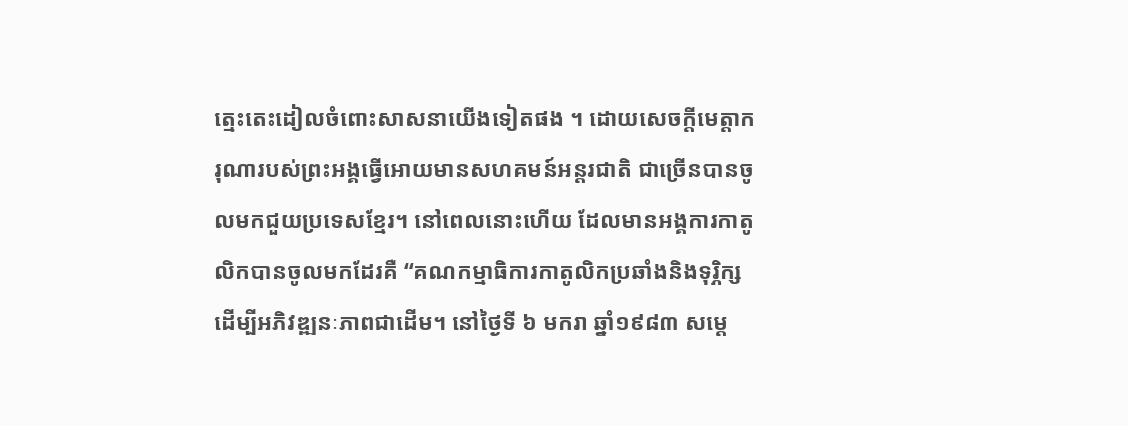ត្មេះតេះដៀលចំពោះសាសនាយើងទៀតផង ។ ដោយសេចក្តីមេត្តាករុណារបស់ព្រះអង្គធ្វើអោយមានសហគមន៍អន្តរជាតិ ជាច្រើនបានចូលមកជួយប្រទេសខ្មែរ។ នៅពេលនោះហើយ ដែលមានអង្គការកាតូលិកបានចូលមកដែរគឺ “គណកម្មាធិការកាតូលិកប្រឆាំងនិងទុរ្ភិក្ស ដើម្បីអភិវឌ្ឍនៈភាពជាដើម។ នៅថ្ងៃទី ៦ មករា ឆ្នាំ១៩៨៣ សម្តេ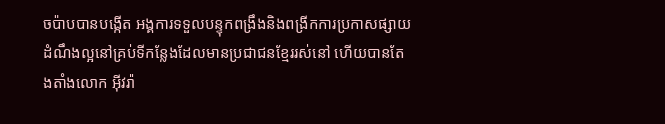ចប៉ាបបានបង្កើត អង្គការទទួលបន្ទុកពង្រឹងនិងពង្រីកការប្រកាសផ្សាយដំណឹងល្អនៅគ្រប់ទីកន្លែងដែលមានប្រជាជនខ្មែររស់នៅ ហើយបានតែងតាំងលោក អ៊ីវរ៉ា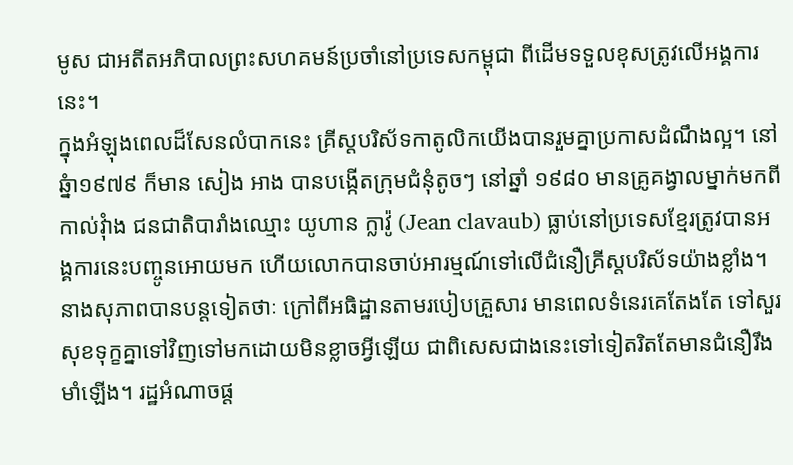មូស ជាអតីតអភិបាលព្រះសហគមន៍ប្រចាំនៅប្រទេសកម្ពុជា ពីដើមទទួលខុសត្រូវលើអង្គការនេះ។
ក្នុងអំឡុងពេលដ៏សែនលំបាកនេះ គ្រីស្តបរិស័ទកាតូលិកយើងបានរួមគ្នាប្រកាសដំណឹងល្អ។ នៅឆ្នំា១៩៧៩ ក៏មាន សៀង អាង បានបង្កើតក្រុមជំនុំតូចៗ នៅឆ្នាំ ១៩៨០ មានគ្រូគង្វាលម្នាក់មកពី កាល់វុំាង ជនជាតិបារាំងឈ្មោះ យូហាន ក្លាវ៉ូ (Jean clavaub) ធ្លាប់នៅប្រទេសខ្មែរត្រូវបានអង្គការនេះបញ្ចូនអោយមក ហើយលោកបានចាប់អារម្មណ៍ទៅលើជំនឿគ្រីស្តបរិស័ទយ៉ាងខ្លាំង។
នាងសុភាពបានបន្តទៀតថាៈ ក្រៅពីអធិដ្ឋានតាមរបៀបគ្រួសារ មានពេលទំនេរគេតែងតែ ទៅសួរសុខទុក្ខគ្នាទៅវិញទៅមកដោយមិនខ្លាចអ្វីឡើយ ជាពិសេសជាងនេះទៅទៀតរិតតែមានជំនឿរឹងមាំឡើង។ រដ្ឋអំណាចផ្ត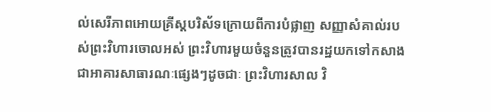ល់សេរីភាពអោយគ្រីស្តបរិស័ទក្រោយពីការបំផ្លាញ សញ្ញាសំគាល់របស់ព្រះវិហារចោលអស់ ព្រះវិហារមួយចំនួនត្រូវបានរដ្ឋយកទៅកសាងជាអាគារសាធារណៈផ្សេងៗដូចជាៈ ព្រះវិហារសាល វិ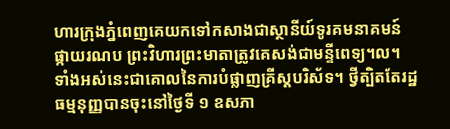ហារក្រុងភ្នំពេញគេយកទៅកសាងជាស្ថានីយ៍ទូរគមនាគមន៍ផ្កាយរណប ព្រះវិហារព្រះមាតាត្រូវគេសង់ជាមន្ទីពេទ្យ។ល។ ទាំងអស់នេះជាគោលនៃការបំផ្លាញគ្រីស្តបរិស័ទ។ ថ្វីត្បិតតែរដ្ឋធម្មនុញ្ញបានចុះនៅថ្ងៃទី ១ ឧសភា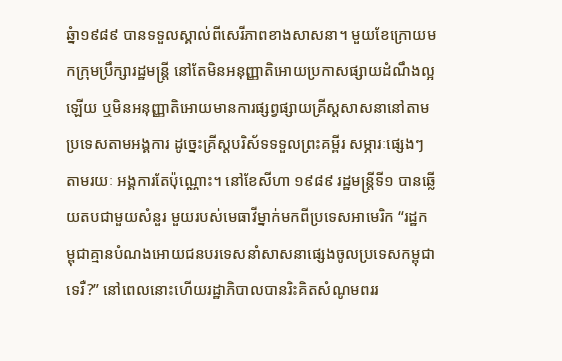ឆ្នំា១៩៨៩ បានទទួលស្គាល់ពីសេរីភាពខាងសាសនា។ មួយខែក្រោយមកក្រុមប្រឹក្សារដ្ឋមន្ត្រី នៅតែមិនអនុញ្ញាតិអោយប្រកាសផ្សាយដំណឹងល្អឡើយ ឬមិនអនុញ្ញាតិអោយមានការផ្សព្វផ្សាយគ្រីស្តសាសនានៅតាមប្រទេសតាមអង្គការ ដូច្នេះគ្រីស្តបរិស័ទទទួលព្រះគម្ពីរ សម្ភារៈផ្សេងៗតាមរយៈ អង្គការតែប៉ុណ្ណោះ។ នៅខែសីហា ១៩៨៩ រដ្ឋមន្ត្រីទី១ បានឆ្លើយតបជាមួយសំនួរ មួយរបស់មេធាវីម្នាក់មកពីប្រទេសអាមេរិក “រដ្ឋកម្ពុជាគ្មានបំណងអោយជនបរទេសនាំសាសនាផ្សេងចូលប្រទេសកម្ពុជាទេរឺ?” នៅពេលនោះហើយរដ្ឋាភិបាលបានរិះគិតសំណូមពររ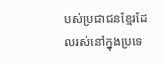បស់ប្រជាជនខ្មែរដែលរស់នៅក្នុងប្រទេ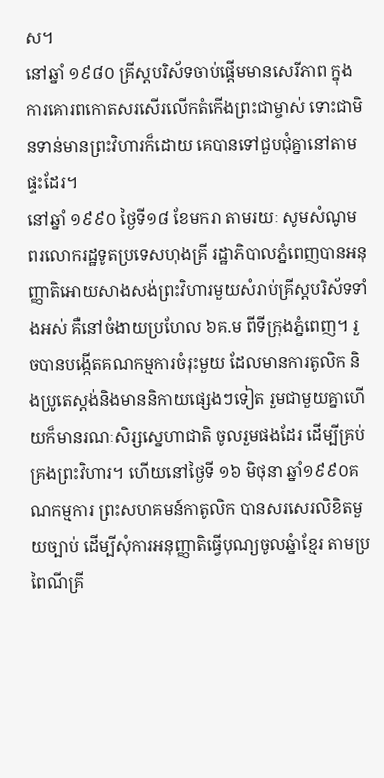ស។
នៅឆ្នាំ ១៩៨០ គ្រីស្តបរិស័ទចាប់ផ្តើមមានសេរីភាព ក្នុងការគោរពកោតសរសើរលើកតំកើងព្រះជាម្ចាស់ ទោះជាមិនទាន់មានព្រះវិហារក៏ដោយ គេបានទៅជួបជុំគ្នានៅតាមផ្ទះដែរ។
នៅឆ្នាំ ១៩៩០ ថ្ងៃទី១៨ ខែមករា តាមរយៈ សូមសំណូមពរលោករដ្ឋទូតប្រទេសហុងគ្រី រដ្ឋាភិបាលភ្នំពេញបានអនុញ្ញាតិអោយសាងសង់ព្រះវិហារមួយសំរាប់គ្រីស្តបរិស័ទទាំងអស់ គឺនៅចំងាយប្រហែល ៦គ.ម ពីទីក្រុងភ្នំពេញ។ រួចបានបង្កើតគណកម្មការចំរុះមួយ ដែលមានការតូលិក និងប្រូតេស្តង់និងមាននិកាយផ្សេងៗទៀត រួមជាមួយគ្នាហើយក៏មានរណៈសិរ្សស្នេហាជាតិ ចូលរួមផងដែរ ដើម្បីគ្រប់គ្រងព្រះវិហារ។ ហើយនៅថ្ងៃទី ១៦ មិថុនា ឆ្នាំ១៩៩០គណកម្មការ ព្រះសហគមន៍កាតូលិក បានសរសេរលិខិតមួយច្បាប់ ដើម្បីសុំការអនុញ្ញាតិធ្វើបុណ្យចូលឆ្នំាខ្មែរ តាមប្រពៃណីគ្រី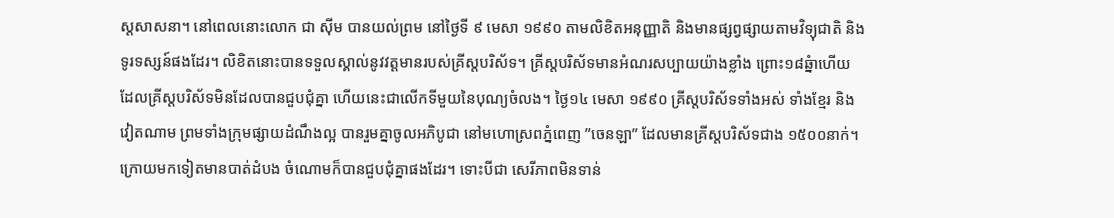ស្តសាសនា។ នៅពេលនោះលោក ជា ស៊ីម បានយល់ព្រម នៅថ្ងៃទី ៩ មេសា ១៩៩០ តាមលិខិតអនុញ្ញាតិ និងមានផ្សព្វផ្សាយតាមវិទ្យុជាតិ និងទូរទស្សន៍ផងដែរ។ លិខិតនោះបានទទួលស្គាល់នូវវត្តមានរបស់គ្រីស្តបរិស័ទ។ គ្រីស្តបរិស័ទមានអំណរសប្បាយយ៉ាងខ្លាំង ព្រោះ១៨ឆ្នំាហើយ ដែលគ្រីស្តបរិស័ទមិនដែលបានជួបជុំគ្នា ហើយនេះជាលើកទីមួយនៃបុណ្យចំលង។ ថ្ងៃ១៤ មេសា ១៩៩០ គ្រីស្តបរិស័ទទាំងអស់ ទាំងខ្មែរ និងវៀតណាម ព្រមទាំងក្រុមផ្សាយដំណឹងល្អ បានរួមគ្នាចូលអភិបូជា នៅមហោស្រពភ្នំពេញ ”ចេនឡា” ដែលមានគ្រីស្តបរិស័ទជាង ១៥០០នាក់។ ក្រោយមកទៀតមានបាត់ដំបង ចំណោមក៏បានជួបជុំគ្នាផងដែរ។ ទោះបីជា សេរីភាពមិនទាន់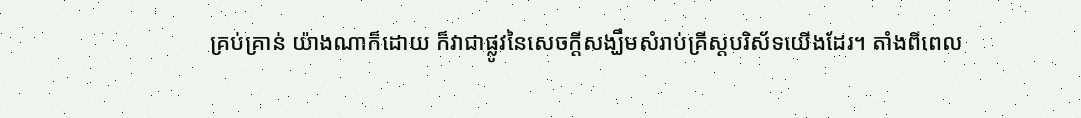គ្រប់គ្រាន់ យ៉ាងណាក៏ដោយ ក៏វាជាផ្លូវនៃសេចក្តីសង្ឃឹមសំរាប់គ្រីស្តបរិស័ទយើងដែរ។ តាំងពីពេល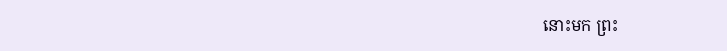នោះមក ព្រះ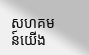សហគមន៍យើង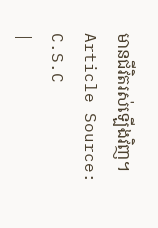មានជីវិតរស់ឡើងវិញ។
Article Source: C.S.C
|